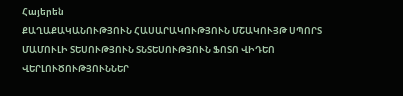Հայերեն
ՔԱՂԱՔԱԿԱՆՈՒԹՅՈՒՆ ՀԱՍԱՐԱԿՈՒԹՅՈՒՆ ՄՇԱԿՈՒՅԹ ՍՊՈՐՏ ՄԱՄՈՒԼԻ ՏԵՍՈՒԹՅՈՒՆ ՏՆՏԵՍՈՒԹՅՈՒՆ ՖՈՏՈ ՎԻԴԵՈ ՎԵՐԼՈՒԾՈՒԹՅՈՒՆՆԵՐ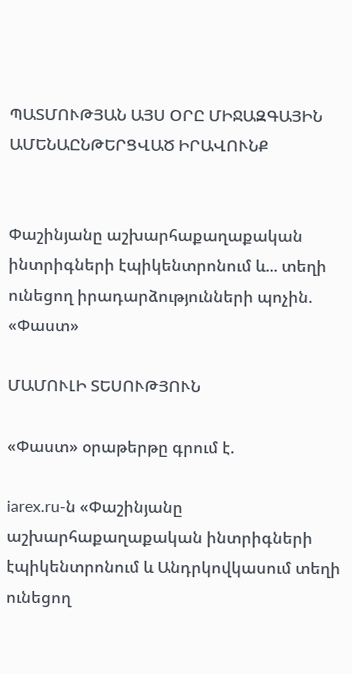ՊԱՏՄՈՒԹՅԱՆ ԱՅՍ ՕՐԸ ՄԻՋԱԶԳԱՅԻՆ ԱՄԵՆԱԸՆԹԵՐՑՎԱԾ ԻՐԱՎՈՒՆՔ


Փաշինյանը աշխարհաքաղաքական ինտրիգների էպիկենտրոնում և... տեղի ունեցող իրադարձությունների պոչին. «Փաստ»

ՄԱՄՈՒԼԻ ՏԵՍՈՒԹՅՈՒՆ

«Փաստ» օրաթերթը գրում է.

iarex.ru-ն «Փաշինյանը աշխարհաքաղաքական ինտրիգների էպիկենտրոնում և Անդրկովկասում տեղի ունեցող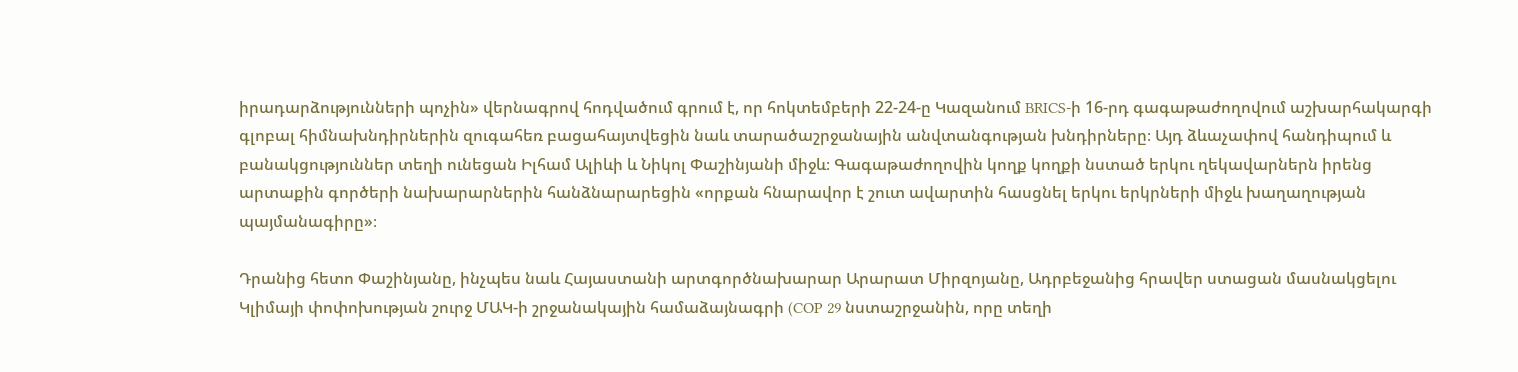իրադարձությունների պոչին» վերնագրով հոդվածում գրում է, որ հոկտեմբերի 22-24-ը Կազանում BRICS-ի 16-րդ գագաթաժողովում աշխարհակարգի գլոբալ հիմնախնդիրներին զուգահեռ բացահայտվեցին նաև տարածաշրջանային անվտանգության խնդիրները։ Այդ ձևաչափով հանդիպում և բանակցություններ տեղի ունեցան Իլհամ Ալիևի և Նիկոլ Փաշինյանի միջև։ Գագաթաժողովին կողք կողքի նստած երկու ղեկավարներն իրենց արտաքին գործերի նախարարներին հանձնարարեցին «որքան հնարավոր է շուտ ավարտին հասցնել երկու երկրների միջև խաղաղության պայմանագիրը»։

Դրանից հետո Փաշինյանը, ինչպես նաև Հայաստանի արտգործնախարար Արարատ Միրզոյանը, Ադրբեջանից հրավեր ստացան մասնակցելու Կլիմայի փոփոխության շուրջ ՄԱԿ-ի շրջանակային համաձայնագրի (COP 29 նստաշրջանին, որը տեղի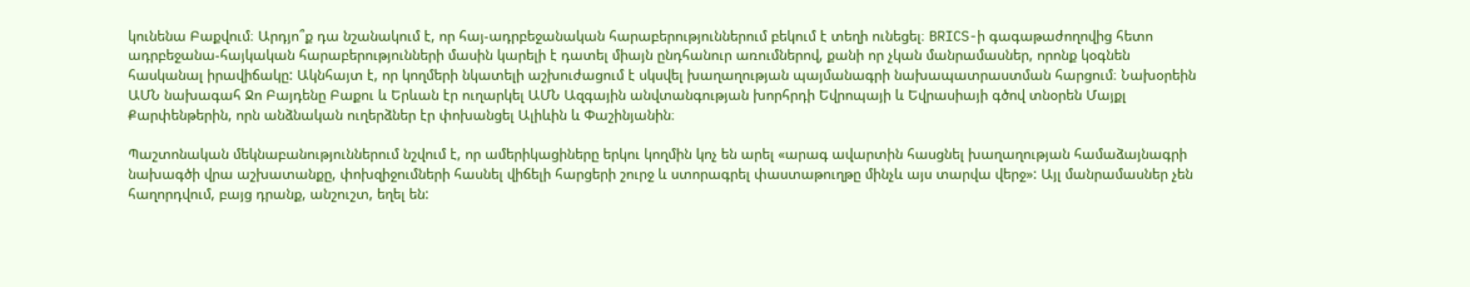կունենա Բաքվում։ Արդյո՞ք դա նշանակում է, որ հայ-ադրբեջանական հարաբերություններում բեկում է տեղի ունեցել։ BRICS-ի գագաթաժողովից հետո ադրբեջանա-հայկական հարաբերությունների մասին կարելի է դատել միայն ընդհանուր առումներով, քանի որ չկան մանրամասներ, որոնք կօգնեն հասկանալ իրավիճակը: Ակնհայտ է, որ կողմերի նկատելի աշխուժացում է սկսվել խաղաղության պայմանագրի նախապատրաստման հարցում։ Նախօրեին ԱՄՆ նախագահ Ջո Բայդենը Բաքու և Երևան էր ուղարկել ԱՄՆ Ազգային անվտանգության խորհրդի Եվրոպայի և Եվրասիայի գծով տնօրեն Մայքլ Քարփենթերին, որն անձնական ուղերձներ էր փոխանցել Ալիևին և Փաշինյանին։

Պաշտոնական մեկնաբանություններում նշվում է, որ ամերիկացիները երկու կողմին կոչ են արել «արագ ավարտին հասցնել խաղաղության համաձայնագրի նախագծի վրա աշխատանքը, փոխզիջումների հասնել վիճելի հարցերի շուրջ և ստորագրել փաստաթուղթը մինչև այս տարվա վերջ»: Այլ մանրամասներ չեն հաղորդվում, բայց դրանք, անշուշտ, եղել են: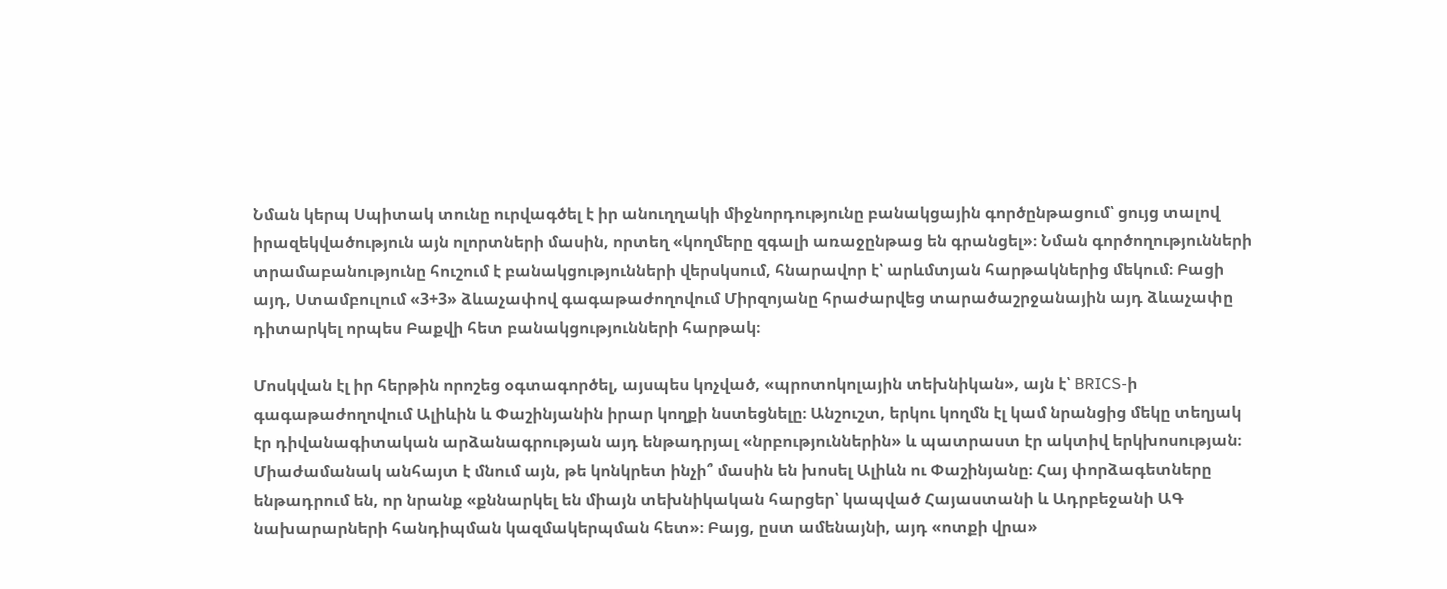Նման կերպ Սպիտակ տունը ուրվագծել է իր անուղղակի միջնորդությունը բանակցային գործընթացում՝ ցույց տալով իրազեկվածություն այն ոլորտների մասին, որտեղ «կողմերը զգալի առաջընթաց են գրանցել»։ Նման գործողությունների տրամաբանությունը հուշում է բանակցությունների վերսկսում, հնարավոր է՝ արևմտյան հարթակներից մեկում։ Բացի այդ, Ստամբուլում «3+3» ձևաչափով գագաթաժողովում Միրզոյանը հրաժարվեց տարածաշրջանային այդ ձևաչափը դիտարկել որպես Բաքվի հետ բանակցությունների հարթակ։

Մոսկվան էլ իր հերթին որոշեց օգտագործել, այսպես կոչված, «պրոտոկոլային տեխնիկան», այն է՝ BRICS-ի գագաթաժողովում Ալիևին և Փաշինյանին իրար կողքի նստեցնելը։ Անշուշտ, երկու կողմն էլ կամ նրանցից մեկը տեղյակ էր դիվանագիտական արձանագրության այդ ենթադրյալ «նրբություններին» և պատրաստ էր ակտիվ երկխոսության։ Միաժամանակ անհայտ է մնում այն, թե կոնկրետ ինչի՞ մասին են խոսել Ալիևն ու Փաշինյանը։ Հայ փորձագետները ենթադրում են, որ նրանք «քննարկել են միայն տեխնիկական հարցեր՝ կապված Հայաստանի և Ադրբեջանի ԱԳ նախարարների հանդիպման կազմակերպման հետ»։ Բայց, ըստ ամենայնի, այդ «ոտքի վրա»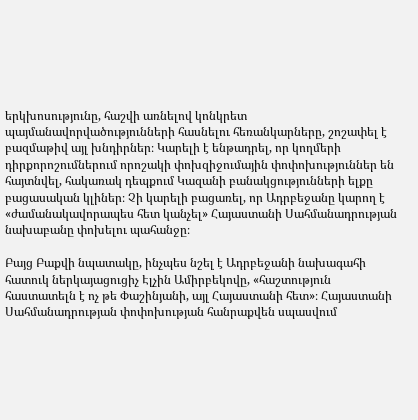երկխոսությունը, հաշվի առնելով կոնկրետ պայմանավորվածությունների հասնելու հեռանկարները, շոշափել է բազմաթիվ այլ խնդիրներ։ Կարելի է ենթադրել, որ կողմերի դիրքորոշումներում որոշակի փոխզիջումային փոփոխություններ են հայտնվել, հակառակ դեպքում Կազանի բանակցությունների ելքը բացասական կլիներ։ Չի կարելի բացառել, որ Ադրբեջանը կարող է «ժամանակավորապես հետ կանչել» Հայաստանի Սահմանադրության նախաբանը փոխելու պահանջը։

Բայց Բաքվի նպատակը, ինչպես նշել է Ադրբեջանի նախագահի հատուկ ներկայացուցիչ Էլչին Ամիրբեկովը, «հաշտություն հաստատելն է ոչ թե Փաշինյանի, այլ Հայաստանի հետ»։ Հայաստանի Սահմանադրության փոփոխության հանրաքվեն սպասվում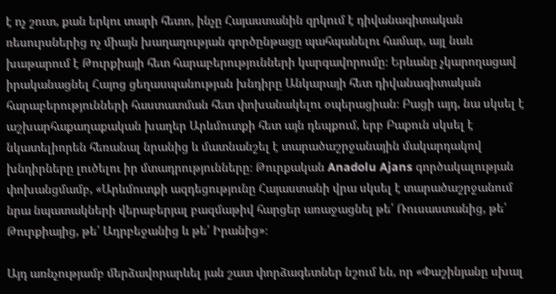է ոչ շուտ, քան երկու տարի հետո, ինչը Հայաստանին զրկում է դիվանագիտական ռեսուրսներից ոչ միայն խաղաղության գործընթացը պահպանելու համար, այլ նաև խաթարում է Թուրքիայի հետ հարաբերությունների կարգավորումը։ Երևանը չկարողացավ իրականացնել Հայոց ցեղասպանության խնդիրը Անկարայի հետ դիվանագիտական հարաբերությունների հաստատման հետ փոխանակելու օպերացիան։ Բացի այդ, նա սկսել է աշխարհաքաղաքական խաղեր Արևմուտքի հետ այն դեպքում, երբ Բաքուն սկսել է նկատելիորեն հեռանալ նրանից և մատնանշել է տարածաշրջանային մակարդակով խնդիրները լուծելու իր մտադրությունները։ Թուրքական Anadolu Ajans գործակալության փոխանցմամբ, «Արևմուտքի ազդեցությունը Հայաստանի վրա սկսել է տարածաշրջանում նրա նպատակների վերաբերյալ բազմաթիվ հարցեր առաջացնել թե՛ Ռուսաստանից, թե՛ Թուրքիայից, թե՛ Ադրբեջանից և թե՛ Իրանից»։

Այդ առնչությամբ մերձավորարևել յան շատ փորձագետներ նշում են, որ «Փաշինյանը սխալ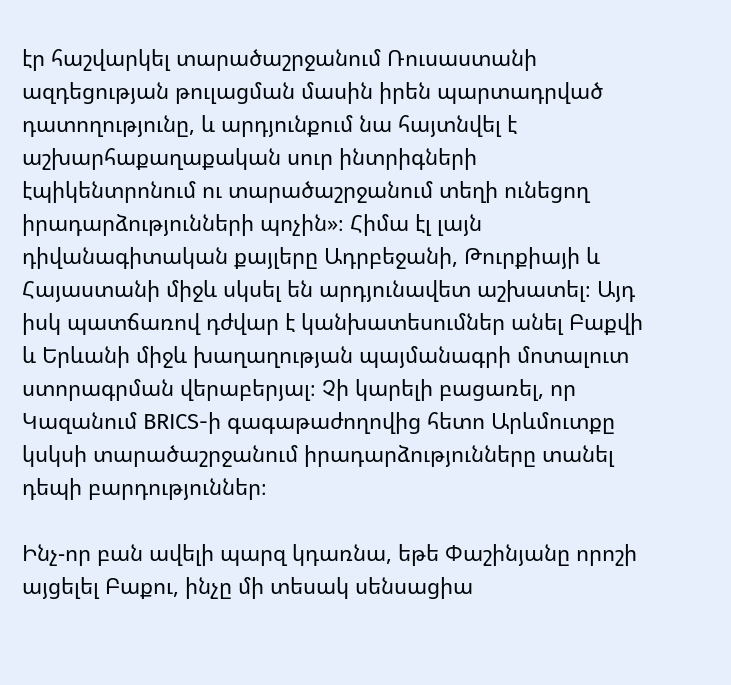էր հաշվարկել տարածաշրջանում Ռուսաստանի ազդեցության թուլացման մասին իրեն պարտադրված դատողությունը, և արդյունքում նա հայտնվել է աշխարհաքաղաքական սուր ինտրիգների էպիկենտրոնում ու տարածաշրջանում տեղի ունեցող իրադարձությունների պոչին»։ Հիմա էլ լայն դիվանագիտական քայլերը Ադրբեջանի, Թուրքիայի և Հայաստանի միջև սկսել են արդյունավետ աշխատել։ Այդ իսկ պատճառով դժվար է կանխատեսումներ անել Բաքվի և Երևանի միջև խաղաղության պայմանագրի մոտալուտ ստորագրման վերաբերյալ։ Չի կարելի բացառել, որ Կազանում BRICS-ի գագաթաժողովից հետո Արևմուտքը կսկսի տարածաշրջանում իրադարձությունները տանել դեպի բարդություններ։

Ինչ-որ բան ավելի պարզ կդառնա, եթե Փաշինյանը որոշի այցելել Բաքու, ինչը մի տեսակ սենսացիա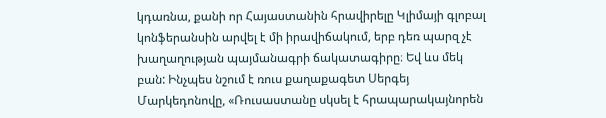կդառնա, քանի որ Հայաստանին հրավիրելը Կլիմայի գլոբալ կոնֆերանսին արվել է մի իրավիճակում, երբ դեռ պարզ չէ խաղաղության պայմանագրի ճակատագիրը։ Եվ ևս մեկ բան: Ինչպես նշում է ռուս քաղաքագետ Սերգեյ Մարկեդոնովը, «Ռուսաստանը սկսել է հրապարակայնորեն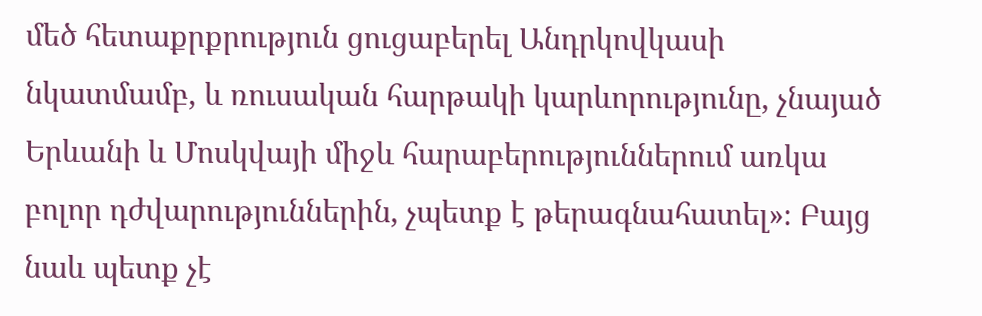մեծ հետաքրքրություն ցուցաբերել Անդրկովկասի նկատմամբ, և ռուսական հարթակի կարևորությունը, չնայած Երևանի և Մոսկվայի միջև հարաբերություններում առկա բոլոր դժվարություններին, չպետք է թերագնահատել»։ Բայց նաև պետք չէ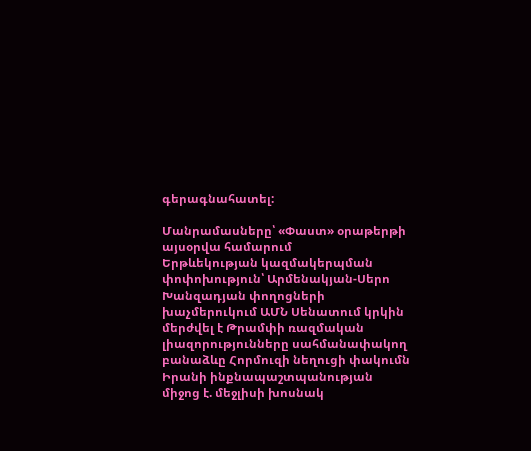գերագնահատել:

Մանրամասները՝ «Փաստ» օրաթերթի այսօրվա համարում
Երթևեկության կազմակերպման փոփոխություն՝ Արմենակյան-Սերո Խանզադյան փողոցների խաչմերուկում ԱՄՆ Սենատում կրկին մերժվել է Թրամփի ռազմական լիազորությունները սահմանափակող բանաձևը Հորմուզի նեղուցի փակումն Իրանի ինքնապաշտպանության միջոց է. մեջլիսի խոսնակ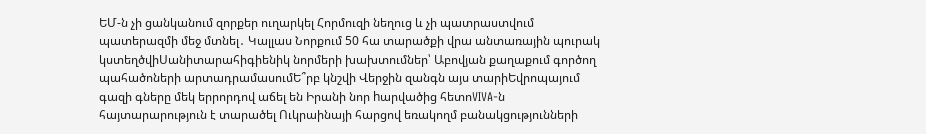ԵՄ-ն չի ցանկանում զորքեր ուղարկել Հորմուզի նեղուց և չի պատրաստվում պատերազմի մեջ մտնել․ Կալլաս Նորքում 50 հա տարածքի վրա անտառային պուրակ կստեղծվիՍանիտարահիգիենիկ նորմերի խախտումներ՝ Աբովյան քաղաքում գործող պահածոների արտադրամասումԵ՞րբ կնշվի Վերջին զանգն այս տարիԵվրոպայում գազի գները մեկ երրորդով աճել են Իրանի նոր hարվածից հետոVIVA-ն հայտարարություն է տարածել Ուկրաինայի հարցով եռակողմ բանակցությունների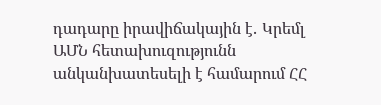դադարը իրավիճակային է․ Կրեմլ ԱՄՆ հետախուզությունն անկանխատեսելի է համարում ՀՀ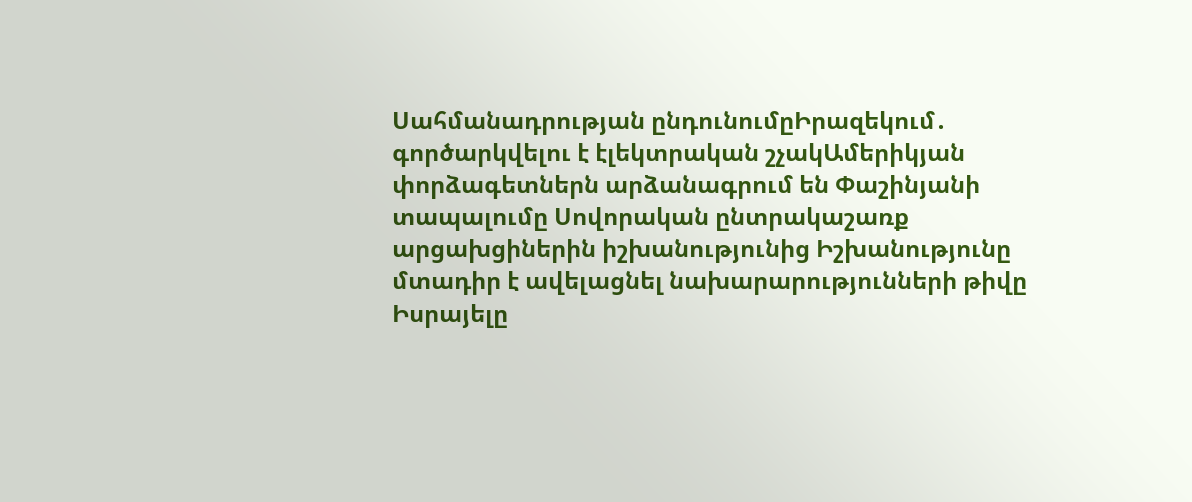Սահմանադրության ընդունումըԻրազեկում․ գործարկվելու է էլեկտրական շչակԱմերիկյան փորձագետներն արձանագրում են Փաշինյանի տապալումը Սովորական ընտրակաշառք արցախցիներին իշխանությունից Իշխանությունը մտադիր է ավելացնել նախարարությունների թիվը Իսրայելը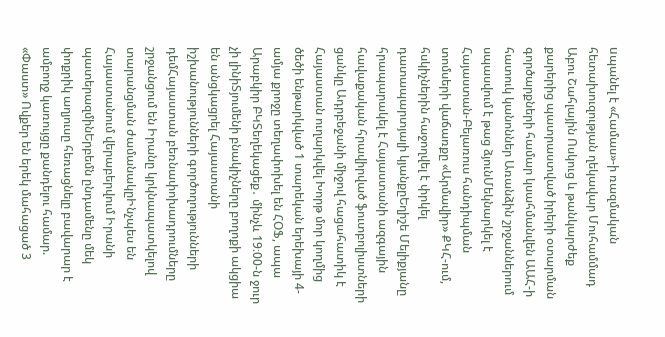uպանել է «Համաս»-ի ռազմական հետախուզության ղեկավար Մուհամմադ Աբու Շահլային Ոսկուց և թանկարժեք քարերից պատրաստված իրերի օտարման գործարքների համար կսահմանվեն ԱԱՀ-ի հատուկ կանոններ Առանձին շրջաններում սպասվում է թաց ձյունՄեկնարկել է Հայաստան-Բելառուս հանդիպման տոմսերի վաճառքը «Արմավիր» ՔԿՀ-ում, հսկիչներին հաջողվել է փրկել դատապարտյալի կյանքըԵղիշե Մելիքյանը հրապարակել է Հայաստանի ազգային հավաքական հրավիրված ֆուտբոլիստների ցանկը Ադրբեջանի միջով հացահատիկ է Հայաստան ուղարկվել Խորթ մոր կողմից ծեծի ենթարկված 1 տարեկան երեխայի 4-ամյա քրոջը տեղափոխել են ՀՕՖ, ապա Արաբկիր ԲԿՏեղեկացեք․ մինչև 19։00-ն ջուր չի լինիՏյումենի բնակիչները բողոքի ակցիա են անցկացրել Հայաստանի իշխանությունների գործողությունների դեմՀայաստան բեռնափոխադրումները շրջանցում են Իրանը կրկնապատկելով տարանցման ժամանակըԻնչպես են Հայաստանում վերաբերվում Իրանի պատերազմինԵրբեմն ընդամենը մեկ փոքրիկ աղյուսը հեռացնելը բավարար է ամբողջ կառույցը քանդելու համար. «Փաստ» Ովքեր են երեկ մահացած 3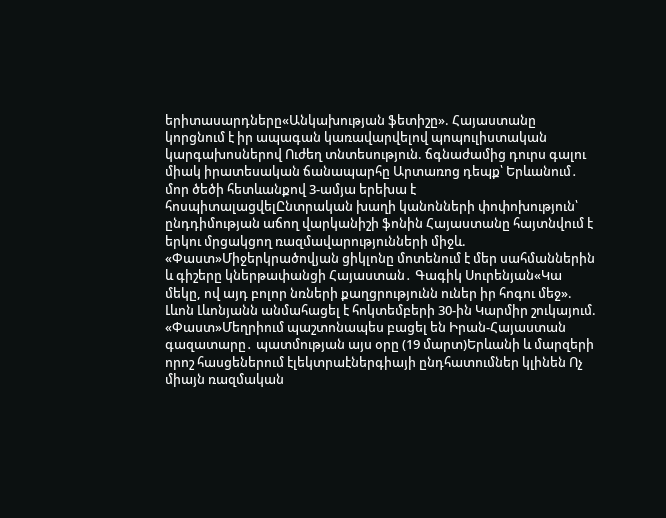երիտասարդները«Անկախության ֆետիշը». Հայաստանը կորցնում է իր ապագան կառավարվելով պոպուլիստական կարգախոսներով Ուժեղ տնտեսություն. ճգնաժամից դուրս գալու միակ իրատեսական ճանապարհը Արտառոց դեպք՝ Երևանում․ մոր ծեծի հետևանքով 3-ամյա երեխա է հոսպիտալացվելԸնտրական խաղի կանոնների փոփոխություն՝ ընդդիմության աճող վարկանիշի ֆոնին Հայաստանը հայտնվում է երկու մրցակցող ռազմավարությունների միջև. «Փաստ»Միջերկրածովյան ցիկլոնը մոտենում է մեր սահմաններին և գիշերը կներթափանցի Հայաստան․ Գագիկ Սուրենյան«Կա մեկը, ով այդ բոլոր նռների քաղցրությունն ուներ իր հոգու մեջ». Լևոն Լևոնյանն անմահացել է հոկտեմբերի 30-ին Կարմիր շուկայում. «Փաստ»Մեղրիում պաշտոնապես բացել են Իրան-Հայաստան գազատարը․ պատմության այս օրը (19 մարտ)Երևանի և մարզերի որոշ հասցեներում էլեկտրաէներգիայի ընդհատումներ կլինեն Ոչ միայն ռազմական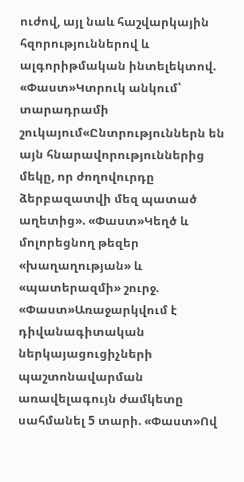ուժով, այլ նաև հաշվարկային հզորություններով և ալգորիթմական ինտելեկտով. «Փաստ»Կտրուկ անկում՝ տարադրամի շուկայում«Ընտրություններն են այն հնարավորություններից մեկը, որ ժողովուրդը ձերբազատվի մեզ պատած աղետից». «Փաստ»Կեղծ և մոլորեցնող թեզեր «խաղաղության» և «պատերազմի» շուրջ. «Փաստ»Առաջարկվում է դիվանագիտական ներկայացուցիչների պաշտոնավարման առավելագույն ժամկետը սահմանել 5 տարի. «Փաստ»Ով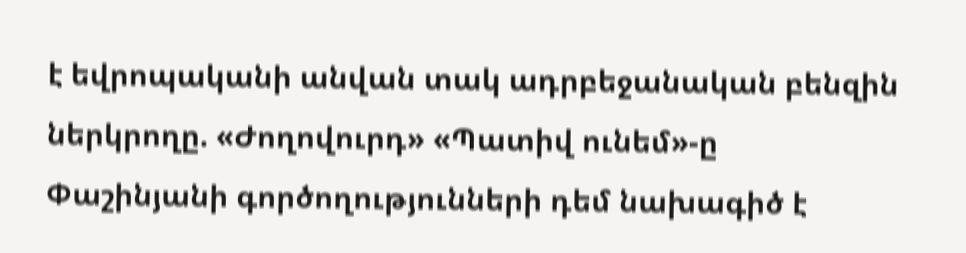է եվրոպականի անվան տակ ադրբեջանական բենզին ներկրողը. «Ժողովուրդ» «Պատիվ ունեմ»-ը Փաշինյանի գործողությունների դեմ նախագիծ է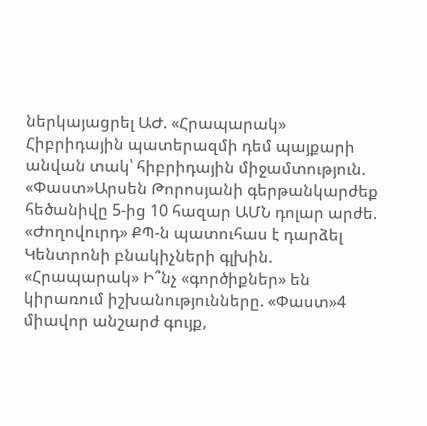ներկայացրել ԱԺ. «Հրապարակ» Հիբրիդային պատերազմի դեմ պայքարի անվան տակ՝ հիբրիդային միջամտություն. «Փաստ»Արսեն Թորոսյանի գերթանկարժեք հեծանիվը 5-ից 10 հազար ԱՄՆ դոլար արժե. «Ժողովուրդ» ՔՊ-ն պատուհաս է դարձել Կենտրոնի բնակիչների գլխին. «Հրապարակ» Ի՞նչ «գործիքներ» են կիրառում իշխանությունները. «Փաստ»4 միավոր անշարժ գույք,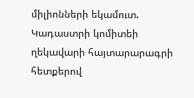միլիոնների եկամուտ. Կադաստրի կոմիտեի ղեկավարի հայտարարագրի հետքերով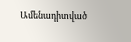Ամենադիտված